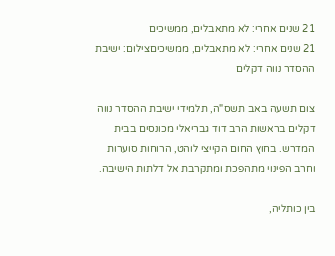21 שנים אחרי: לא מתאבלים, ממשיכים
21 שנים אחרי: לא מתאבלים, ממשיכיםצילום: ישיבת ההסדר נווה דקלים

צום תשעה באב תשס"ה, תלמידי ישיבת ההסדר נווה דקלים בראשות הרב דוד גבריאלי מכונסים בבית המדרש. בחוץ החום הקייצי לוהט, הרוחות סוערות וחרב הפינוי מתהפכת ומתקרבת אל דלתות הישיבה.

בין כותליה,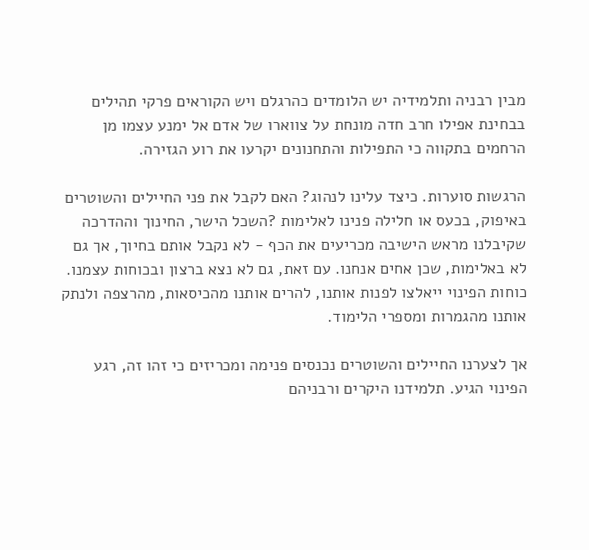מבין רבניה ותלמידיה יש הלומדים כהרגלם ויש הקוראים פרקי תהילים בבחינת אפילו חרב חדה מונחת על צווארו של אדם אל ימנע עצמו מן הרחמים בתקווה כי התפילות והתחנונים יקרעו את רוע הגזירה.

הרגשות סוערות. כיצד עלינו לנהוג? האם לקבל את פני החיילים והשוטרים באיפוק, בכעס או חלילה פנינו לאלימות ?השכל הישר, החינוך וההדרכה שקיבלנו מראש הישיבה מכריעים את הכף - לא נקבל אותם בחיוך, אך גם לא באלימות, שכן אחים אנחנו. עם זאת, גם לא נצא ברצון ובכוחות עצמנו. כוחות הפינוי ייאלצו לפנות אותנו, להרים אותנו מהכיסאות, מהרצפה ולנתק אותנו מהגמרות ומספרי הלימוד.

אך לצערנו החיילים והשוטרים נכנסים פנימה ומכריזים כי זהו זה, רגע הפינוי הגיע. תלמידנו היקרים ורבניהם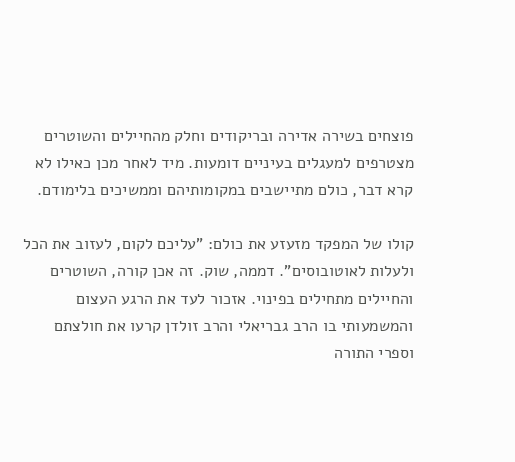פוצחים בשירה אדירה ובריקודים וחלק מהחיילים והשוטרים מצטרפים למעגלים בעיניים דומעות. מיד לאחר מכן כאילו לא קרא דבר, כולם מתיישבים במקומותיהם וממשיכים בלימודם.

קולו של המפקד מזעזע את כולם: "עליכם לקום, לעזוב את הכל ולעלות לאוטובוסים". דממה, שוק. זה אכן קורה, השוטרים והחיילים מתחילים בפינוי. אזכור לעד את הרגע העצום והמשמעותי בו הרב גבריאלי והרב זולדן קרעו את חולצתם וספרי התורה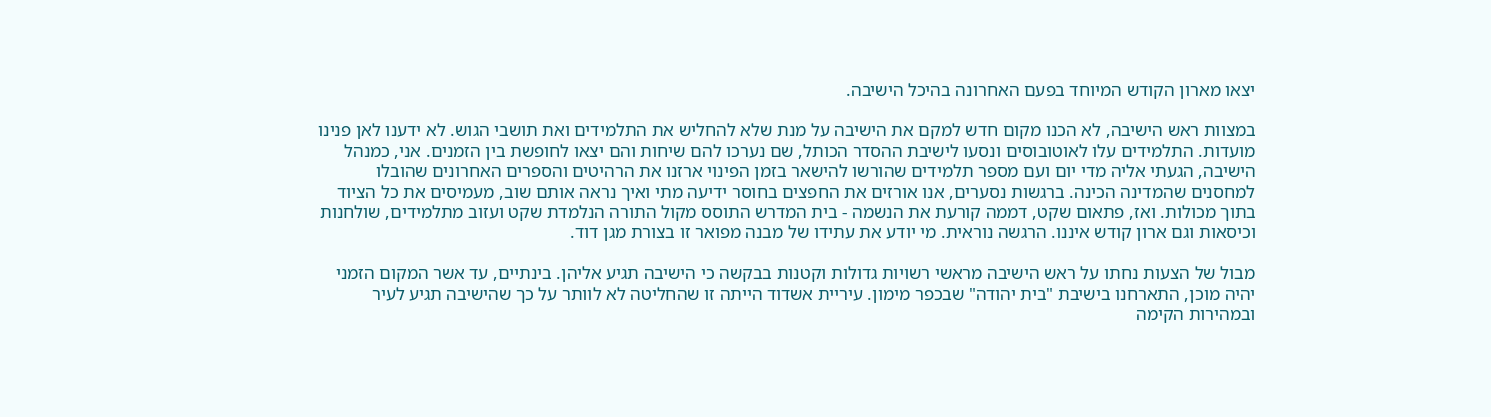יצאו מארון הקודש המיוחד בפעם האחרונה בהיכל הישיבה.

במצוות ראש הישיבה, לא הכנו מקום חדש למקם את הישיבה על מנת שלא להחליש את התלמידים ואת תושבי הגוש. לא ידענו לאן פנינו מועדות. התלמידים עלו לאוטובוסים ונסעו לישיבת ההסדר הכותל, שם נערכו להם שיחות והם יצאו לחופשת בין הזמנים. אני, כמנהל הישיבה, הגעתי אליה מדי יום ועם מספר תלמידים שהורשו להישאר בזמן הפינוי ארזנו את הרהיטים והספרים האחרונים שהובלו למחסנים שהמדינה הכינה. ברגשות נסערים, אנו אורזים את החפצים בחוסר ידיעה מתי ואיך נראה אותם שוב, מעמיסים את כל הציוד בתוך מכולות. ואז, פתאום שקט, דממה קורעת את הנשמה - בית המדרש התוסס מקול התורה הנלמדת שקט ועזוב מתלמידים, שולחנות וכיסאות וגם ארון קודש איננו. הרגשה נוראית. מי יודע את עתידו של מבנה מפואר זו בצורת מגן דוד.

מבול של הצעות נחתו על ראש הישיבה מראשי רשויות גדולות וקטנות בבקשה כי הישיבה תגיע אליהן. בינתיים, עד אשר המקום הזמני יהיה מוכן, התארחנו בישיבת "בית יהודה" שבכפר מימון. עיריית אשדוד הייתה זו שהחליטה לא לוותר על כך שהישיבה תגיע לעיר ובמהירות הקימה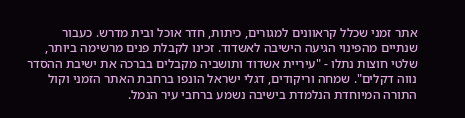אתר זמני שכלל קראוונים למגורים, כיתות, חדר אוכל ובית מדרש. כעבור שנתיים מהפינוי הגיעה הישיבה לאשדוד. זכינו לקבלת פנים מרשימה ביותר, שלטי חוצות נתלו - "עיריית אשדוד ותושביה מקבלים בברכה את ישיבת ההסדר נווה דקלים". שמחה וריקודים, דגלי ישראל הונפו ברחבת האתר הזמני וקול התורה המיוחדת הנלמדת בישיבה נשמע ברחבי עיר הנמל.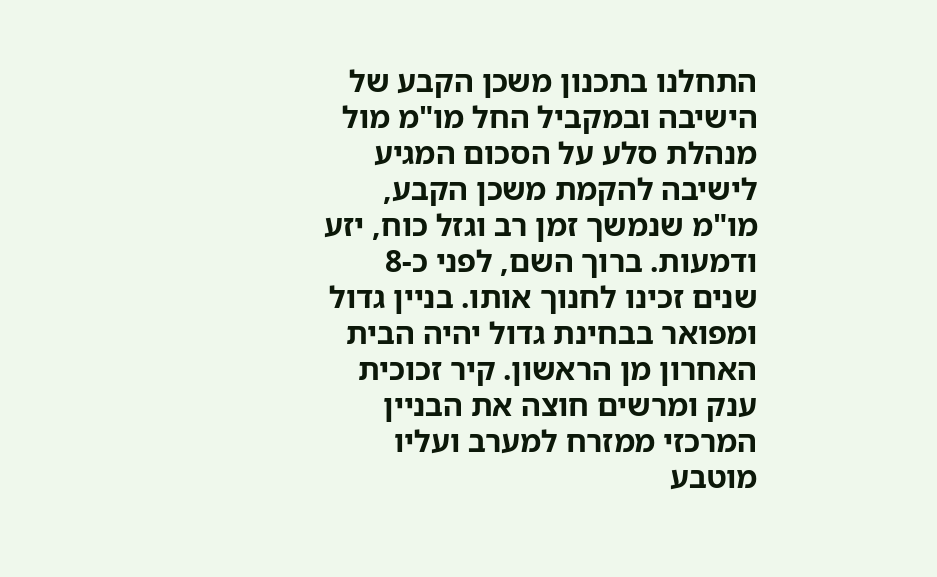התחלנו בתכנון משכן הקבע של הישיבה ובמקביל החל מו"מ מול מנהלת סלע על הסכום המגיע לישיבה להקמת משכן הקבע, מו"מ שנמשך זמן רב וגזל כוח, יזע ודמעות. ברוך השם, לפני כ-8 שנים זכינו לחנוך אותו. בניין גדול ומפואר בבחינת גדול יהיה הבית האחרון מן הראשון. קיר זכוכית ענק ומרשים חוצה את הבניין המרכזי ממזרח למערב ועליו מוטבע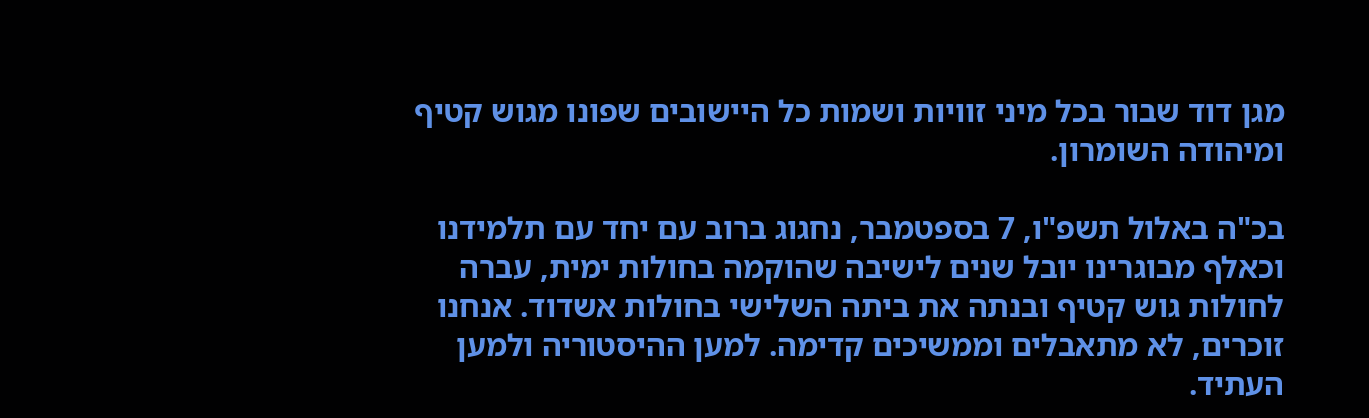מגן דוד שבור בכל מיני זוויות ושמות כל היישובים שפונו מגוש קטיף ומיהודה השומרון.

בכ"ה באלול תשפ"ו, 7 בספטמבר, נחגוג ברוב עם יחד עם תלמידנו וכאלף מבוגרינו יובל שנים לישיבה שהוקמה בחולות ימית, עברה לחולות גוש קטיף ובנתה את ביתה השלישי בחולות אשדוד. אנחנו זוכרים, לא מתאבלים וממשיכים קדימה. למען ההיסטוריה ולמען העתיד.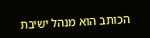הכותב הוא מנהל ישיבת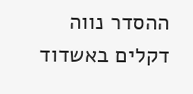ההסדר נווה דקלים באשדוד